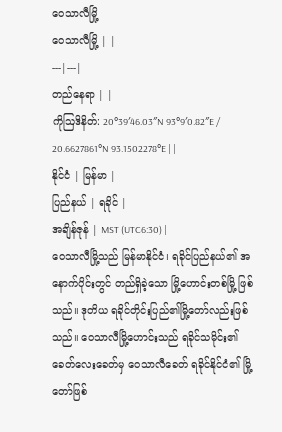ဝေသာလီမြို့
ဝေသာလီမြို့ | |
---|---|
တည်နေရာ | |
ကိုဩဒိနိတ်: 20°39′46.03″N 93°9′0.82″E / 20.6627861°N 93.1502278°E | |
နိုင်ငံ | မြန်မာ |
ပြည်နယ် | ရခိုင် |
အချိန်ဇုန် | MST (UTC6:30) |
ဝေသာလီမြို့သည် မြန်မာနိုင်ငံ၊ ရခိုင်ပြည်နယ်၏ အနောက်ပိုင်းတွင် တည်ရှိခဲ့သော မြို့ဟောင်းတစ်မြို့ ဖြစ်သည်။ ဒုတိယ ရခိုင်တိုင်းပြည်၏မြို့တော်လည်းဖြစ်သည်။ ဝေသာလီမြို့ဟောင်းသည် ရခိုင်သမိုင်း၏ခေတ်လေးခေတ်မှ ဝေသာလီခေတ် ရခိုင်နိုင်ငံ၏ မြို့တော်ဖြစ်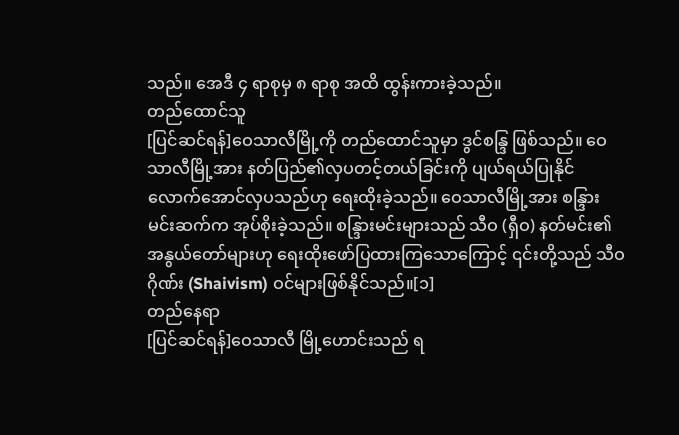သည်။ အေဒီ ၄ ရာစုမှ ၈ ရာစု အထိ ထွန်းကားခဲ့သည်။
တည်ထောင်သူ
[ပြင်ဆင်ရန်]ဝေသာလီမြို့ကို တည်ထောင်သူမှာ ဒွင်စန္ဒြ ဖြစ်သည်။ ဝေသာလီမြို့အား နတ်ပြည်၏လှပတင့်တယ်ခြင်းကို ပျယ်ရယ်ပြုနိုင်လောက်အောင်လှပသည်ဟု ရေးထိုးခဲ့သည်။ ဝေသာလီမြို့အား စန္ဒြားမင်းဆက်က အုပ်စိုးခဲ့သည်။ စန္ဒြားမင်းများသည် သီဝ (ရှီဝ) နတ်မင်း၏ အနွယ်တော်များဟု ရေးထိုးဖော်ပြထားကြသောကြောင့် ၎င်းတို့သည် သီဝဂိုဏ်း (Shaivism) ဝင်များဖြစ်နိုင်သည်။[၁]
တည်နေရာ
[ပြင်ဆင်ရန်]ဝေသာလီ မြို့ဟောင်းသည် ရ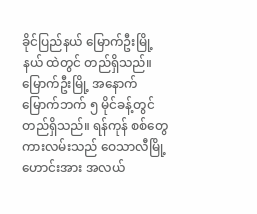ခိုင်ပြည်နယ် မြောက်ဦးမြို့နယ် ထဲတွင် တည်ရှိသည်။ မြောက်ဦးမြို့ အနောက်မြောက်ဘက် ၅ မိုင်ခန့်တွင် တည်ရှိသည်။ ရန်ကုန် စစ်တွေကားလမ်းသည် ဝေသာလီမြို့ဟောင်းအား အလယ်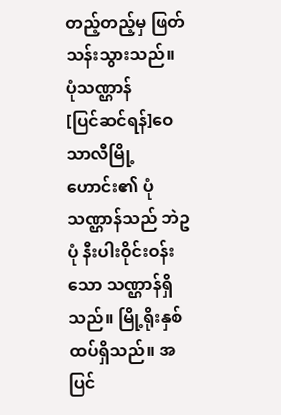တည့်တည့်မှ ဖြတ်သန်းသွားသည်။
ပုံသဏ္ဌာန်
[ပြင်ဆင်ရန်]ဝေသာလီမြို့ဟောင်း၏ ပုံသဏ္ဌာန်သည် ဘဲဥပုံ နီးပါးဝိုင်းဝန်းသော သဏ္ဌာန်ရှိသည်။ မြို့ရိုးနှစ်ထပ်ရှိသည်။ အပြင်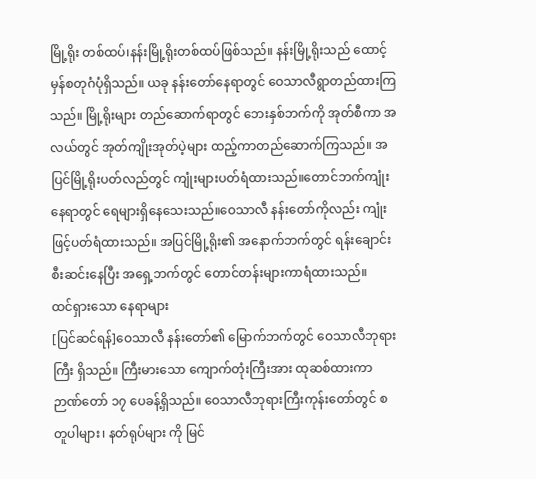မြို့ရိုး တစ်ထပ်၊နန်းမြို့ရိုးတစ်ထပ်ဖြစ်သည်။ နန်းမြို့ရိုးသည် ထောင့်မှန်စတုဂံပုံရှိသည်။ ယခု နန်းတော်နေရာတွင် ဝေသာလီရွာတည်ထားကြသည်။ မြို့ရိုးများ တည်ဆောက်ရာတွင် ဘေးနှစ်ဘက်ကို အုတ်စီကာ အလယ်တွင် အုတ်ကျိုးအုတ်ပဲ့များ ထည့်ကာတည်ဆောက်ကြသည်။ အပြင်မြို့ရိုးပတ်လည်တွင် ကျုံးများပတ်ရံထားသည်။တောင်ဘက်ကျုံးနေရာတွင် ရေများရှိနေသေးသည်။ဝေသာလီ နန်းတော်ကိုလည်း ကျုံးဖြင့်ပတ်ရံထားသည်။ အပြင်မြို့ရိုး၏ အနောက်ဘက်တွင် ရန်းချောင်း စီးဆင်းနေပြီး အရှေ့ဘက်တွင် တောင်တန်းများကာရံထားသည်။
ထင်ရှားသော နေရာများ
[ပြင်ဆင်ရန်]ဝေသာလီ နန်းတော်၏ မြောက်ဘက်တွင် ဝေသာလီဘုရားကြီး ရှိသည်။ ကြီးမားသော ကျောက်တုံးကြီးအား ထုဆစ်ထားကာ ဉာဏ်တော် ၁၇ ပေခန့်ရှိသည်။ ဝေသာလီဘုရားကြီးကုန်းတော်တွင် စတူပါများ၊ နတ်ရုပ်များ ကို မြင်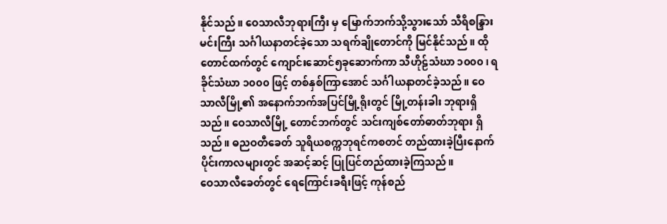နိုင်သည်။ ဝေသာလီဘုရားကြီး မှ မြောက်ဘက်သို့သွားသော် သီရိစန္ဒြား မင်းကြီး သင်္ဂါယနာတင်ခဲ့သော သရက်ချိုတောင်ကို မြင်နိုင်သည်။ ထိုတောင်ထက်တွင် ကျောင်းဆောင်၅ခုဆောက်ကာ သီဟိုဠ်သံဃာ ၁၀၀၀၊ ရခိုင်သံဃာ ၁၀၀၀ ဖြင့် တစ်နှစ်ကြာအောင် သင်္ဂါယနာတင်ခဲ့သည်။ ဝေသာလီမြို့၏ အနောက်ဘက်အပြင်မြို့ရိုးတွင် မြို့တန်းခါး ဘုရားရှိသည်။ ဝေသာလီမြို့ တောင်ဘက်တွင် သင်းကျစ်တော်ဓာတ်ဘုရား ရှိသည်။ ဓညဝတီခေတ် သူရိယစက္ကဘုရင်ကစတင် တည်ထားခဲ့ပြီးနောက်ပိုင်းကာလများတွင် အဆင့်ဆင့် ပြုပြင်တည်ထားခဲ့ကြသည်။
ဝေသာလီခေတ်တွင် ရေကြောင်းခရီးဖြင့် ကုန်စည်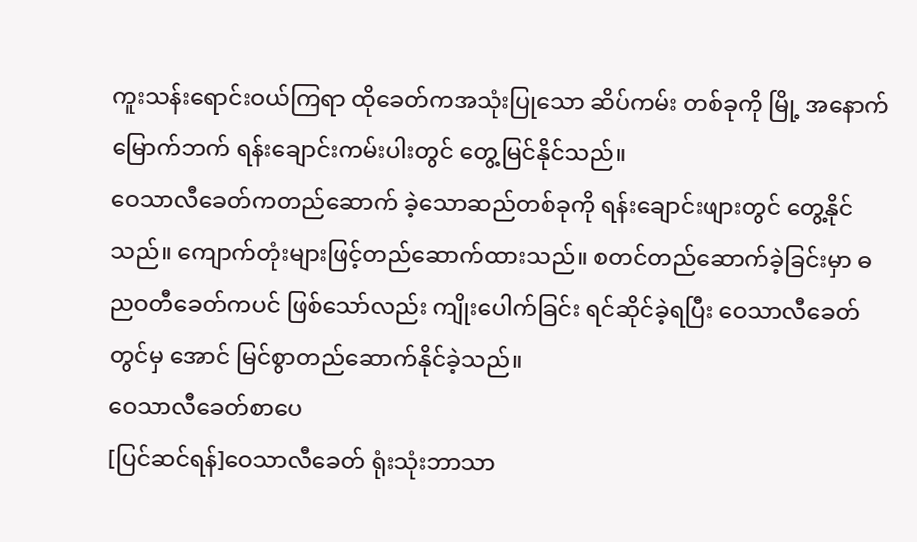ကူးသန်းရောင်းဝယ်ကြရာ ထိုခေတ်ကအသုံးပြုသော ဆိပ်ကမ်း တစ်ခုကို မြို့ အနောက်မြောက်ဘက် ရန်းချောင်းကမ်းပါးတွင် တွေ့မြင်နိုင်သည်။
ဝေသာလီခေတ်ကတည်ဆောက် ခဲ့သောဆည်တစ်ခုကို ရန်းချောင်းဖျားတွင် တွေ့နိုင်သည်။ ကျောက်တုံးများဖြင့်တည်ဆောက်ထားသည်။ စတင်တည်ဆောက်ခဲ့ခြင်းမှာ ဓညဝတီခေတ်ကပင် ဖြစ်သော်လည်း ကျိုးပေါက်ခြင်း ရင်ဆိုင်ခဲ့ရပြီး ဝေသာလီခေတ်တွင်မှ အောင် မြင်စွာတည်ဆောက်နိုင်ခဲ့သည်။
ဝေသာလီခေတ်စာပေ
[ပြင်ဆင်ရန်]ဝေသာလီခေတ် ရုံးသုံးဘာသာ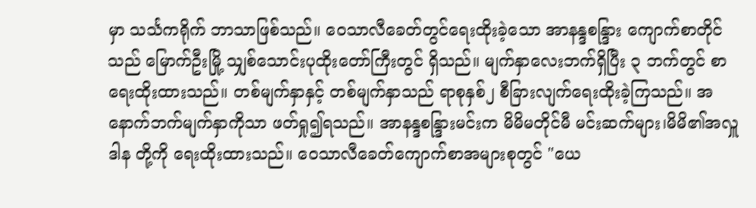မှာ သင်္သကရိုက် ဘာသာဖြစ်သည်။ ဝေသာလီခေတ်တွင်ရေးထိုးခဲ့သော အာနန္ဒစန္ဒြား ကျောက်စာတိုင်သည် မြောက်ဦးမြို့ သျှစ်သောင်းပုထိုးတော်ကြီးတွင် ရှိသည်။ မျက်နှာလေးဘက်ရှိပြီး ၃ ဘက်တွင် စာရေးထိုးထားသည်။ တစ်မျက်နှာနှင့် တစ်မျက်နှာသည် ရာစုနှစ်၂ စီခြားလျက်ရေးထိုးခဲ့ကြသည်။ အနောက်ဘက်မျက်နှာကိုသာ ဖတ်ရှု၍ရသည်။ အာနန္ဒစန္ဒြားမင်းက မိမိမတိုင်မီ မင်းဆက်များ၊မိမိ၏အလှူဒါန တို့ကို ရေးထိုးထားသည်။ ဝေသာလီခေတ်ကျောက်စာအများစုတွင် "ယေ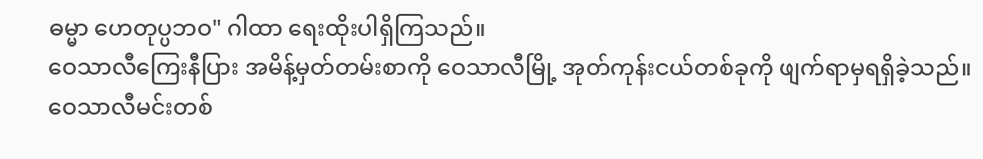ဓမ္မာ ဟေတုပ္ပဘဝ" ဂါထာ ရေးထိုးပါရှိကြသည်။
ဝေသာလီကြေးနီပြား အမိန့်မှတ်တမ်းစာကို ဝေသာလီမြို့ အုတ်ကုန်းငယ်တစ်ခုကို ဖျက်ရာမှရရှိခဲ့သည်။ ဝေသာလီမင်းတစ်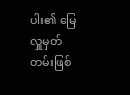ပါး၏ မြေလှူမှတ်တမ်းဖြစ်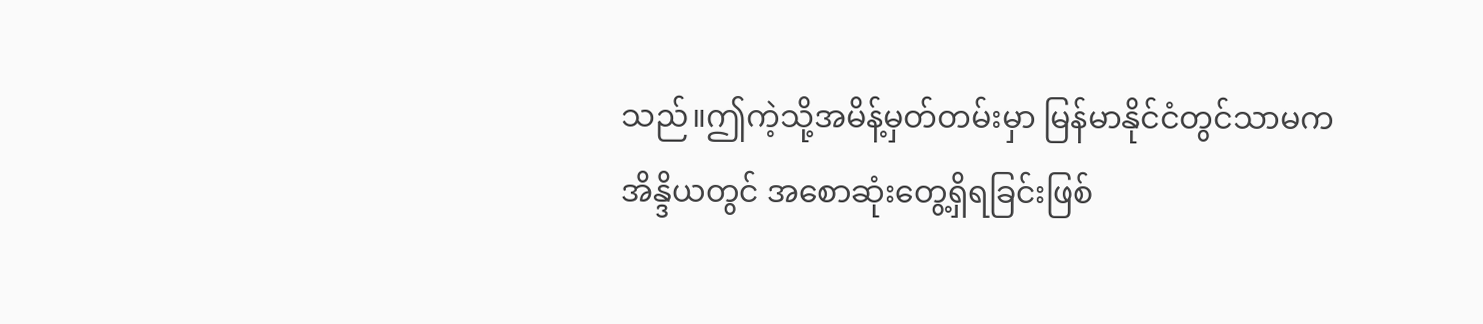သည်။ဤကဲ့သို့အမိန့်မှတ်တမ်းမှာ မြန်မာနိုင်ငံတွင်သာမက အိန္ဒိယတွင် အစောဆုံးတွေ့ရှိရခြင်းဖြစ်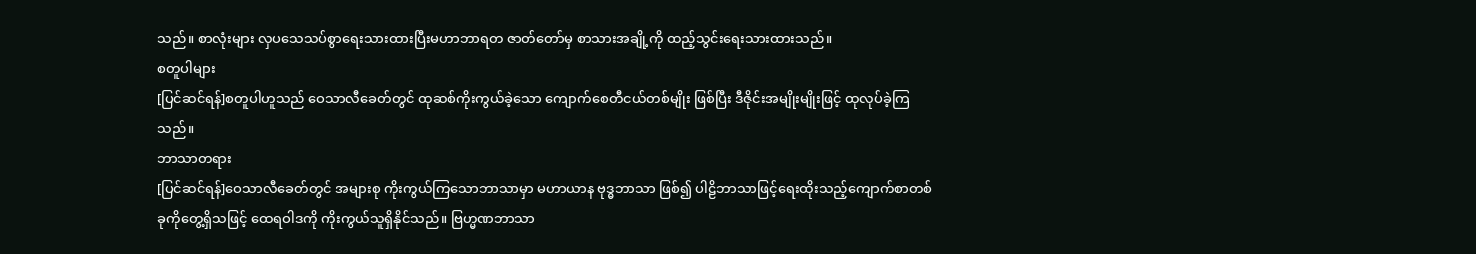သည်။ စာလုံးများ လှပသေသပ်စွာရေးသားထားပြီးမဟာဘာရတ ဇာတ်တော်မှ စာသားအချို့ကို ထည့်သွင်းရေးသားထားသည်။
စတူပါများ
[ပြင်ဆင်ရန်]စတူပါဟူသည် ဝေသာလီခေတ်တွင် ထုဆစ်ကိုးကွယ်ခဲ့သော ကျောက်စေတီငယ်တစ်မျိုး ဖြစ်ပြီး ဒီဇိုင်းအမျိုးမျိုးဖြင့် ထုလုပ်ခဲ့ကြသည်။
ဘာသာတရား
[ပြင်ဆင်ရန်]ဝေသာလီခေတ်တွင် အများစု ကိုးကွယ်ကြသောဘာသာမှာ မဟာယာန ဗုဒ္ဓဘာသာ ဖြစ်၍ ပါဠိဘာသာဖြင့်ရေးထိုးသည့်ကျောက်စာတစ်ခုကိုတွေ့ရှိသဖြင့် ထေရဝါဒကို ကိုးကွယ်သူရှိနိုင်သည်။ ဗြဟ္မဏဘာသာ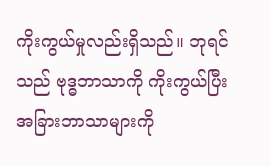ကိုးကွယ်မှုလည်းရှိသည်။ ဘုရင်သည် ဗုဒ္ဓဘာသာကို ကိုးကွယ်ပြီး အခြားဘာသာများကို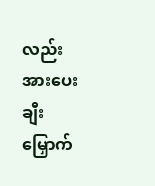လည်း အားပေးချီးမြှောက်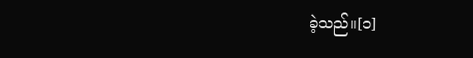ခဲ့သည်။[၁]